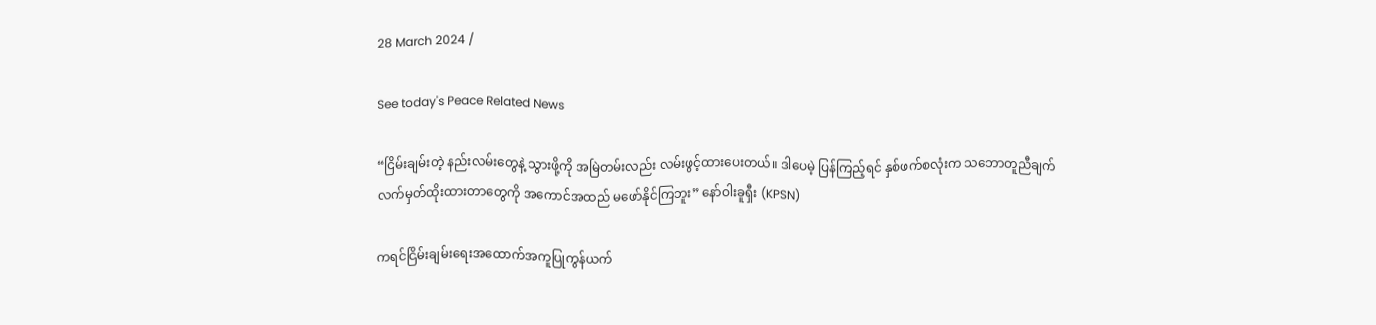28 March 2024 /

See today's Peace Related News

“ငြိမ်းချမ်းတဲ့ နည်းလမ်းတွေနဲ့ သွားဖို့ကို အမြဲတမ်းလည်း လမ်းဖွင့်ထားပေးတယ်။ ဒါပေမဲ့ ပြန်ကြည့်ရင် နှစ်ဖက်စလုံးက သဘောတူညီချက် လက်မှတ်ထိုးထားတာတွေကို အကောင်အထည် မဖော်နိုင်ကြဘူး” နော်ဝါးခူရှီး (KPSN)

ကရင်ငြိမ်းချမ်းရေးအထောက်အကူပြုကွန်ယက်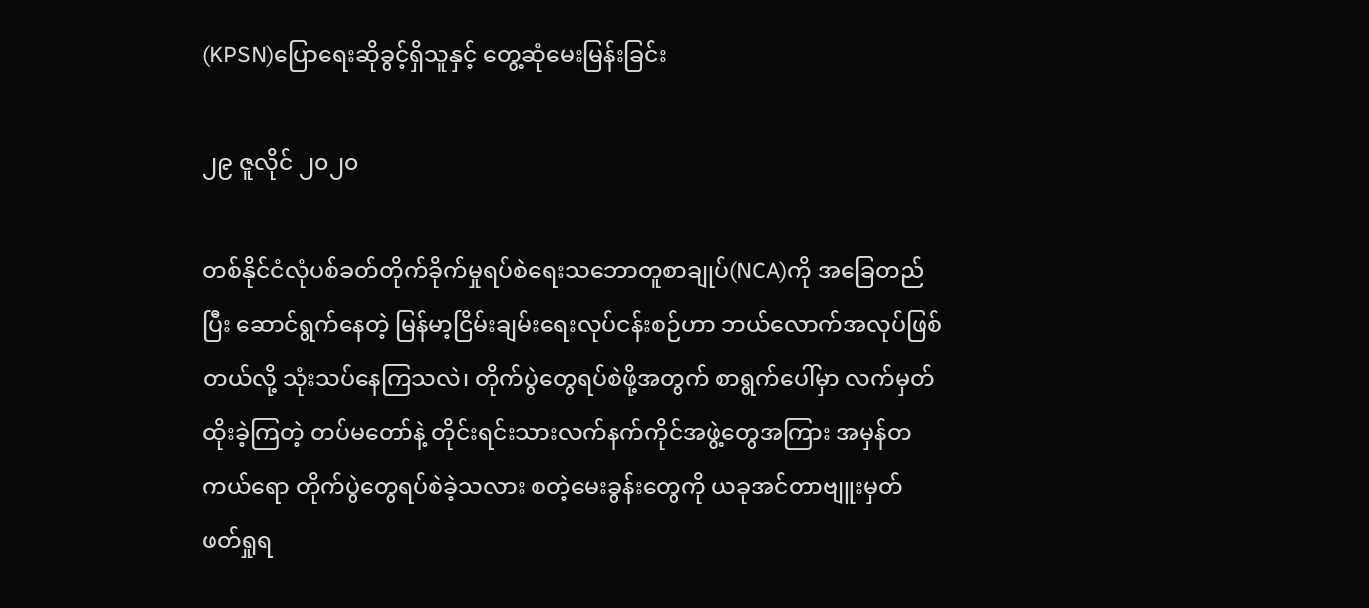(KPSN)ပြောရေးဆိုခွင့်ရှိသူနှင့် တွေ့ဆုံမေးမြန်းခြင်း

၂၉ ဇူလိုင် ၂၀၂၀

တစ်နိုင်ငံလုံပစ်ခတ်တိုက်ခိုက်မှုရပ်စဲရေးသဘောတူစာချုပ်(NCA)ကို အခြေတည်ပြီး ဆောင်ရွက်နေတဲ့ မြန်မာ့ငြိမ်းချမ်းရေးလုပ်ငန်းစဉ်ဟာ ဘယ်လောက်အလုပ်ဖြစ်တယ်လို့ သုံးသပ်နေကြသလဲ၊ တိုက်ပွဲတွေရပ်စဲဖို့အတွက် စာရွက်ပေါ်မှာ လက်မှတ်ထိုးခဲ့ကြတဲ့ တပ်မတော်နဲ့ တိုင်းရင်းသားလက်နက်ကိုင်အဖွဲ့တွေအကြား အမှန်တကယ်ရော တိုက်ပွဲတွေရပ်စဲခဲ့သလား စတဲ့မေးခွန်းတွေကို ယခုအင်တာဗျူးမှတ် ဖတ်ရှုရ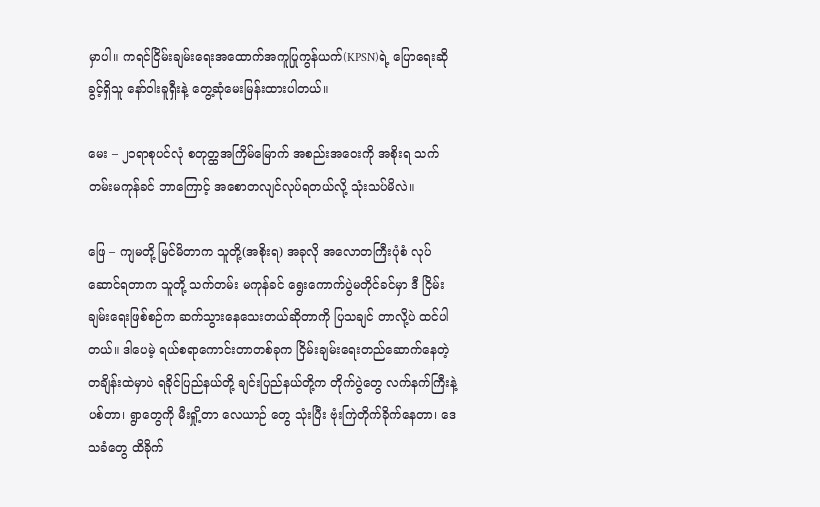မှာပါ။ ကရင်ငြိမ်းချမ်းရေးအထောက်အကူပြုကွန်ယက်(KPSN)ရဲ့ ပြောရေးဆိုခွင့်ရှိသူ နော်ဝါးခူရှီးနဲ့ တွေ့ဆုံမေးမြန်းထားပါတယ်။

မေး – ၂၁ရာစုပင်လုံ စတုတ္ထအကြိမ်မြောက် အစည်းအဝေးကို အစိုးရ သက်တမ်းမကုန်ခင် ဘာကြောင့် အစောတလျင်လုပ်ရတယ်လို့ သုံးသပ်မိလဲ။

ဖြေ – ကျမတို့ မြင်မိတာက သူတို့(အစိုးရ) အခုလို အလောတကြီးပုံစံ လုပ်ဆောင်ရတာက သူတို့ သက်တမ်း မကုန်ခင် ရွေးကောက်ပွဲမတိုင်ခင်မှာ ဒီ ငြိမ်းချမ်းရေးဖြစ်စဉ်က ဆက်သွားနေသေးတယ်ဆိုတာကို ပြသချင် တာလို့ပဲ ထင်ပါတယ်။ ဒါပေမဲ့ ရယ်စရာကောင်းတာတစ်ခုက ငြိမ်းချမ်းရေးတည်ဆောက်နေတဲ့ တချိန်းထဲမှာပဲ ရခိုင်ပြည်နယ်တို့ ချင်းပြည်နယ်တို့က တိုက်ပွဲတွေ လက်နက်ကြီးနဲ့ပစ်တာ၊ ရွာတွေကို မီးရှို့တာ လေယာဉ် တွေ သုံးပြီး ဗုံးကြဲတိုက်ခိုက်နေတာ၊ ဒေသခံတွေ ထိခိုက်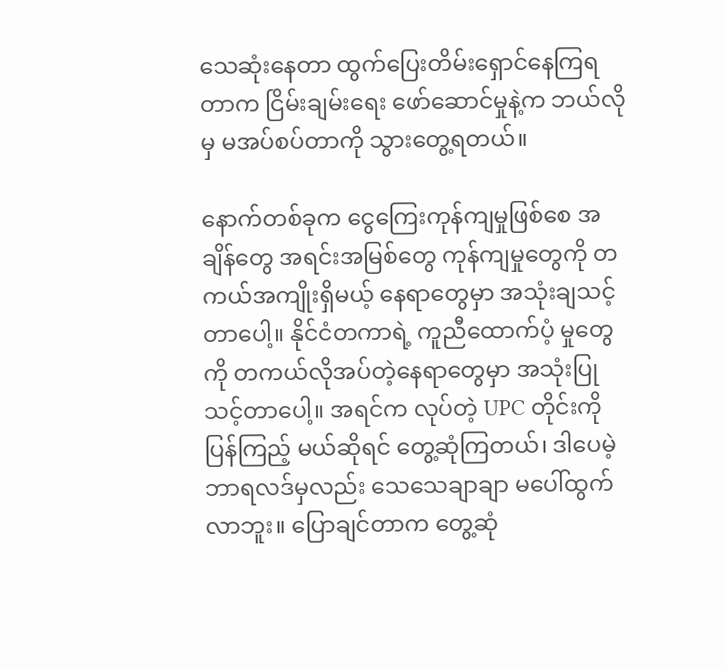သေဆုံးနေတာ ထွက်ပြေးတိမ်းရှောင်နေကြရတာက ငြိမ်းချမ်းရေး ဖော်ဆောင်မှုနဲ့က ဘယ်လိုမှ မအပ်စပ်တာကို သွားတွေ့ရတယ်။

နောက်တစ်ခုက ငွေကြေးကုန်ကျမှုဖြစ်စေ အချိန်တွေ အရင်းအမြစ်တွေ ကုန်ကျမှုတွေကို တကယ်အကျိုးရှိမယ့် နေရာတွေမှာ အသုံးချသင့်တာပေါ့။ နိုင်ငံတကာရဲ့ ကူညီထောက်ပံ့ မှုတွေကို တကယ်လိုအပ်တဲ့နေရာတွေမှာ အသုံးပြုသင့်တာပေါ့။ အရင်က လုပ်တဲ့ UPC တိုင်းကိုပြန်ကြည့် မယ်ဆိုရင် တွေ့ဆုံကြတယ်၊ ဒါပေမဲ့ ဘာရလဒ်မှလည်း သေသေချာချာ မပေါ်ထွက်လာဘူး။ ပြောချင်တာက တွေ့ဆုံ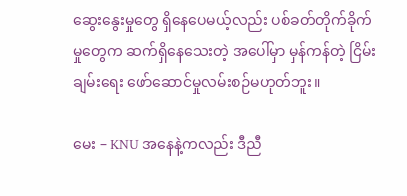ဆွေးနွေးမှုတွေ ရှိနေပေမယ့်လည်း ပစ်ခတ်တိုက်ခိုက်မှုတွေက ဆက်ရှိနေသေးတဲ့ အပေါ်မှာ မှန်ကန်တဲ့ ငြိမ်းချမ်းရေး ဖော်ဆောင်မှုလမ်းစဉ်မဟုတ်ဘူး။

မေး – KNU အနေနဲ့ကလည်း ဒီညီ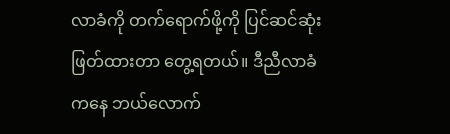လာခံကို တက်ရောက်ဖို့ကို ပြင်ဆင်ဆုံးဖြတ်ထားတာ တွေ့ရတယ်။ ဒီညီလာခံ ကနေ ဘယ်လောက်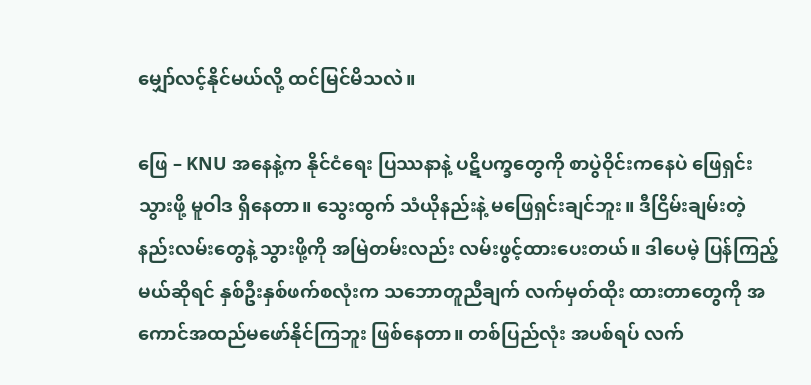မျှော်လင့်နိုင်မယ်လို့ ထင်မြင်မိသလဲ။

ဖြေ – KNU အနေနဲ့က နိုင်ငံရေး ပြဿနာနဲ့ ပဋိပက္ခတွေကို စာပွဲဝိုင်းကနေပဲ ဖြေရှင်းသွားဖို့ မူဝါဒ ရှိနေတာ။ သွေးထွက် သံယိုနည်းနဲ့ မဖြေရှင်းချင်ဘူး။ ဒီငြိမ်းချမ်းတဲ့ နည်းလမ်းတွေနဲ့ သွားဖို့ကို အမြဲတမ်းလည်း လမ်းဖွင့်ထားပေးတယ်။ ဒါပေမဲ့ ပြန်ကြည့်မယ်ဆိုရင် နှစ်ဦးနှစ်ဖက်စလုံးက သဘောတူညီချက် လက်မှတ်ထိုး ထားတာတွေကို အကောင်အထည်မဖော်နိုင်ကြဘူး ဖြစ်နေတာ။ တစ်ပြည်လုံး အပစ်ရပ် လက်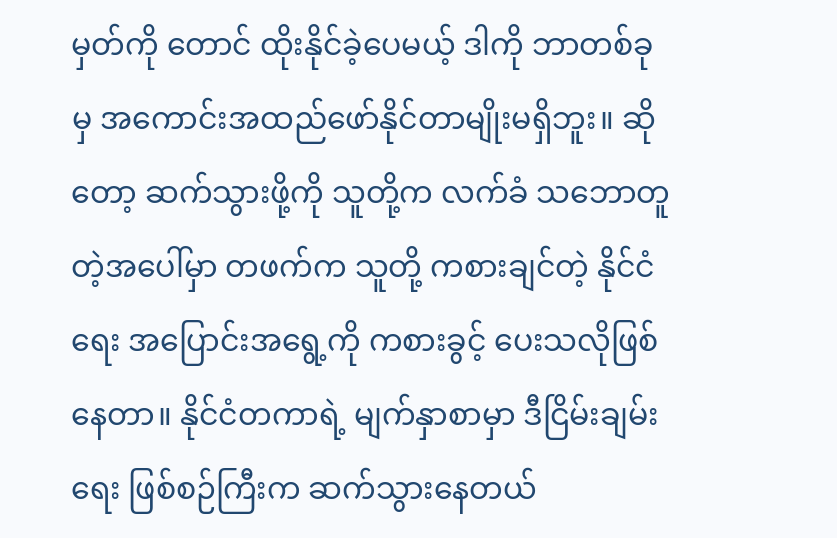မှတ်ကို တောင် ထိုးနိုင်ခဲ့ပေမယ့် ဒါကို ဘာတစ်ခုမှ အကောင်းအထည်ဖော်နိုင်တာမျိုးမရှိဘူး။ ဆိုတော့ ဆက်သွားဖို့ကို သူတို့က လက်ခံ သဘောတူတဲ့အပေါ်မှာ တဖက်က သူတို့ ကစားချင်တဲ့ နိုင်ငံရေး အပြောင်းအရွေ့ကို ကစားခွင့် ပေးသလိုဖြစ်နေတာ။ နိုင်ငံတကာရဲ့ မျက်နှာစာမှာ ဒီငြိမ်းချမ်းရေး ဖြစ်စဉ်ကြီးက ဆက်သွားနေတယ်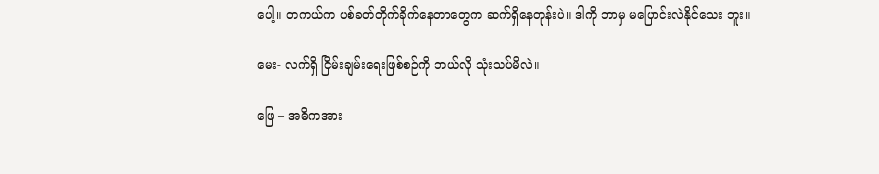ပေါ့။ တကယ်က ပစ်ခတ်တိုက်ခိုက်နေတာတွေက ဆက်ရှိနေတုန်းပဲ။ ဒါကို ဘာမှ မပြောင်းလဲနိုင်သေး ဘူး။

မေး- လက်ရှိ ငြိမ်းချမ်းရေးဖြစ်စဉ်ကို ဘယ်လို သုံးသပ်မိလဲ။

ဖြေ – အဓိကအား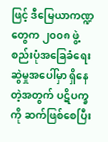ဖြင့် ဒီမြေယာကဏ္ဍတွေက ၂၀၀၈ ဖွဲ့စည်းပုံအခြေခံရေးဆွဲမှုအပေါ်မှာ ရှိနေတဲ့အတွက် ပဋိပက္ခကို ဆက်ဖြစ်စေပြီး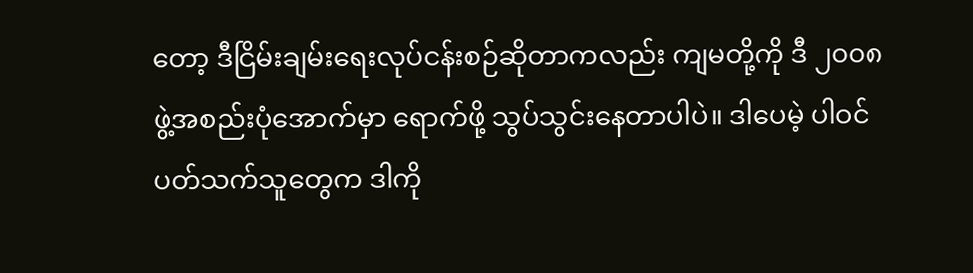တော့ ဒီငြိမ်းချမ်းရေးလုပ်ငန်းစဉ်ဆိုတာကလည်း ကျမတို့ကို ဒီ ၂၀၀၈ ဖွဲ့အစည်းပုံအောက်မှာ ရောက်ဖို့ သွပ်သွင်းနေတာပါပဲ။ ဒါပေမဲ့ ပါဝင် ပတ်သက်သူတွေက ဒါကို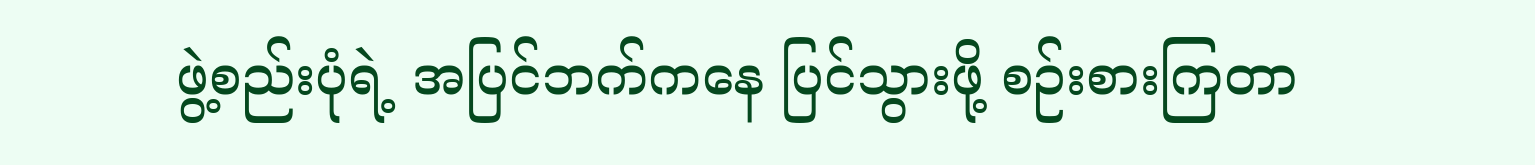ဖွဲ့စည်းပုံရဲ့ အပြင်ဘက်ကနေ ပြင်သွားဖို့ စဉ်းစားကြတာ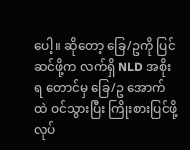ပေါ့။ ဆိုတော့ ခြေ/ဥကို ပြင်ဆင်ဖို့က လက်ရှိ NLD အစိုးရ တောင်မှ ခြေ/ဥ အောက်ထဲ ဝင်သွားပြီး ကြိုးစားပြင်ဖို့လုပ်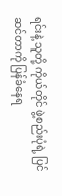ရင်းနဲ့ သူတို့ ကိုယ်တိုင် ဖွဲ့စည်းပုံရဲ့ ပြင်ဆင်တာကို ပြန်ခံနေရ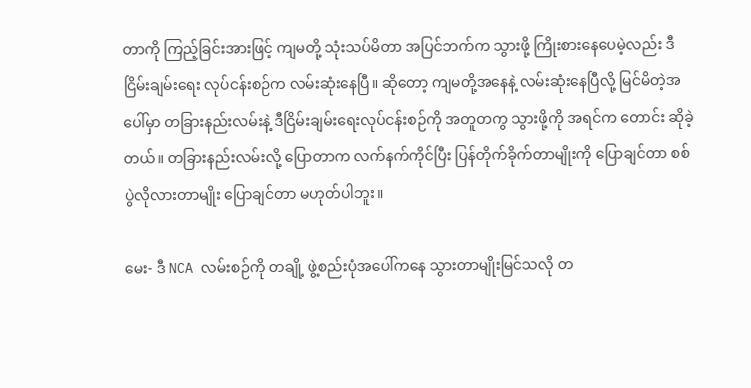တာကို ကြည့်ခြင်းအားဖြင့် ကျမတို့ သုံးသပ်မိတာ အပြင်ဘက်က သွားဖို့ ကြိုးစားနေပေမဲ့လည်း ဒီ ငြိမ်းချမ်းရေး လုပ်ငန်းစဉ်က လမ်းဆုံးနေပြီ။ ဆိုတော့ ကျမတို့အနေနဲ့ လမ်းဆုံးနေပြီလို့ မြင်မိတဲ့အပေါ်မှာ တခြားနည်းလမ်းနဲ့ ဒီငြိမ်းချမ်းရေးလုပ်ငန်းစဉ်ကို အတူတကွ သွားဖို့ကို အရင်က တောင်း ဆိုခဲ့တယ်။ တခြားနည်းလမ်းလို့ ပြောတာက လက်နက်ကိုင်ပြီး ပြန်တိုက်ခိုက်တာမျိုးကို ပြောချင်တာ စစ်ပွဲလိုလားတာမျိုး ပြောချင်တာ မဟုတ်ပါဘူး။

မေး- ဒီ NCA လမ်းစဉ်ကို တချို့ ဖွဲ့စည်းပုံအပေါ်ကနေ သွားတာမျိုးမြင်သလို တ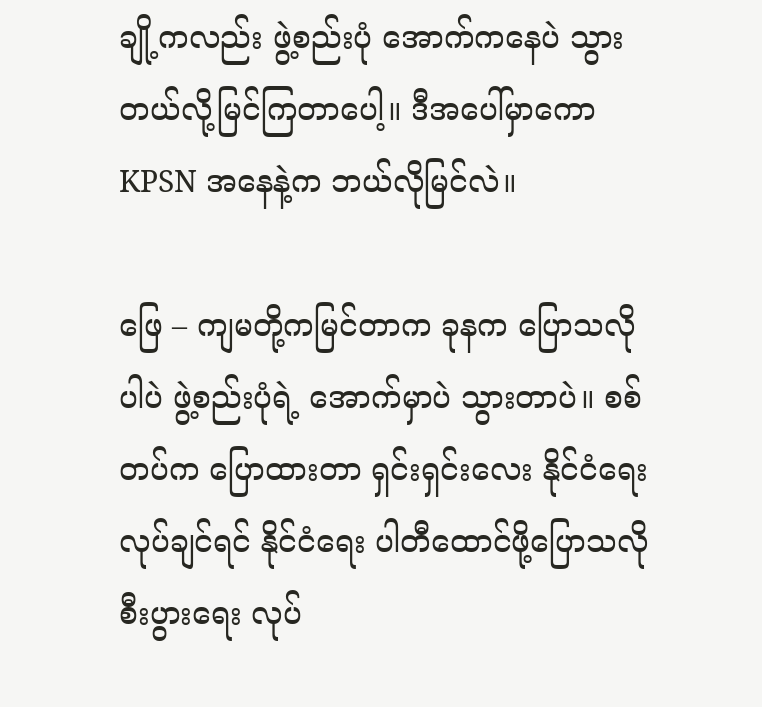ချို့ကလည်း ဖွဲ့စည်းပုံ အောက်ကနေပဲ သွားတယ်လို့မြင်ကြတာပေါ့။ ဒီအပေါ်မှာကော KPSN အနေနဲ့က ဘယ်လိုမြင်လဲ။

ဖြေ – ကျမတို့ကမြင်တာက ခုနက ပြောသလိုပါပဲ ဖွဲ့စည်းပုံရဲ့ အောက်မှာပဲ သွားတာပဲ။ စစ်တပ်က ပြောထားတာ ရှင်းရှင်းလေး နိုင်ငံရေး လုပ်ချင်ရင် နိုင်ငံရေး ပါတီထောင်ဖို့ပြောသလို စီးပွားရေး လုပ်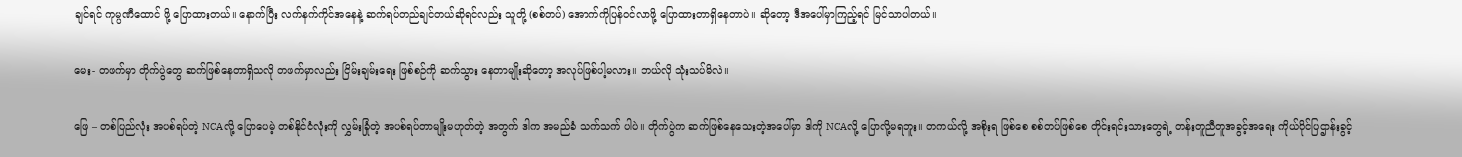ချင်ရင် ကုမ္ပဏီထောင် ဖို့ ပြောထားတယ်။ နောက်ပြီး လက်နက်ကိုင်အနေနဲ့ ဆက်ရပ်တည်ချင်တယ်ဆိုရင်လည်း သူတို့ (စစ်တပ်) အောက်ကိုပြန်ဝင်လာဖို့ ပြောထားတာရှိနေတာပဲ။ ဆိုတော့ ဒီအပေါ်မှာကြည့်ရင် မြင်သာပါတယ်။

မေး- တဖက်မှာ တိုက်ပွဲတွေ ဆက်ဖြစ်နေတာရှိသလို တဖက်မှာလည်း ငြိမ်းချမ်းရေး ဖြစ်စဉ်ကို ဆက်သွား နေတာမျိုးဆိုတော့ အလုပ်ဖြစ်ပါ့မလား။ ဘယ်လို သုံးသပ်မိလဲ။

ဖြေ – တစ်ပြည်လုံး အပစ်ရပ်တဲ့ NCAလို့ ပြောပေမဲ့ တစ်နိုင်ငံလုံးကို လွှမ်းခြုံတဲ့ အပစ်ရပ်တာမျိုးမဟုတ်တဲ့ အတွက် ဒါက အမည်ခံ သက်သက် ပါပဲ။ တိုက်ပွဲက ဆက်ဖြစ်နေသေးတဲ့အပေါ်မှာ ဒါကို NCAလို့ ပြောလို့မရဘူး။ တကယ်လို့ အစိုးရ ဖြစ်စေ စစ်တပ်ဖြစ်စေ တိုင်းရင်းသားတွေရဲ့ တန်းတူညီတူအခွင့်အရေး ကိုယ်ပိုင်ပြဌာန်းခွင့်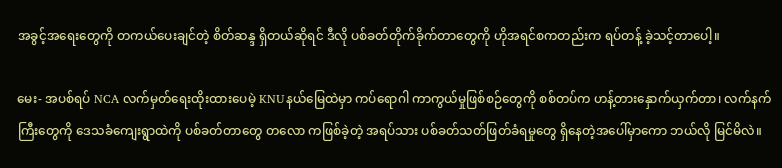အခွင့်အရေးတွေကို တကယ်ပေးချင်တဲ့ စိတ်ဆန္ဒ ရှိတယ်ဆိုရင် ဒီလို ပစ်ခတ်တိုက်ခိုက်တာတွေကို ဟိုအရင်စကတည်းက ရပ်တန့် ခဲ့သင့်တာပေါ့။

မေး- အပစ်ရပ် NCA လက်မှတ်ရေးထိုးထားပေမဲ့ KNUနယ်မြေထဲမှာ ကပ်ရောဂါ ကာကွယ်မှုဖြစ်စဉ်တွေကို စစ်တပ်က ဟန့်တားနှောက်ယှက်တာ၊ လက်နက်ကြီးတွေကို ဒေသခံကျေးရွာထဲကို ပစ်ခတ်တာတွေ တလော ကဖြစ်ခဲ့တဲ့ အရပ်သား ပစ်ခတ်သတ်ဖြတ်ခံရမှုတွေ ရှိနေတဲ့အပေါ်မှာကော ဘယ်လို မြင်မိလဲ။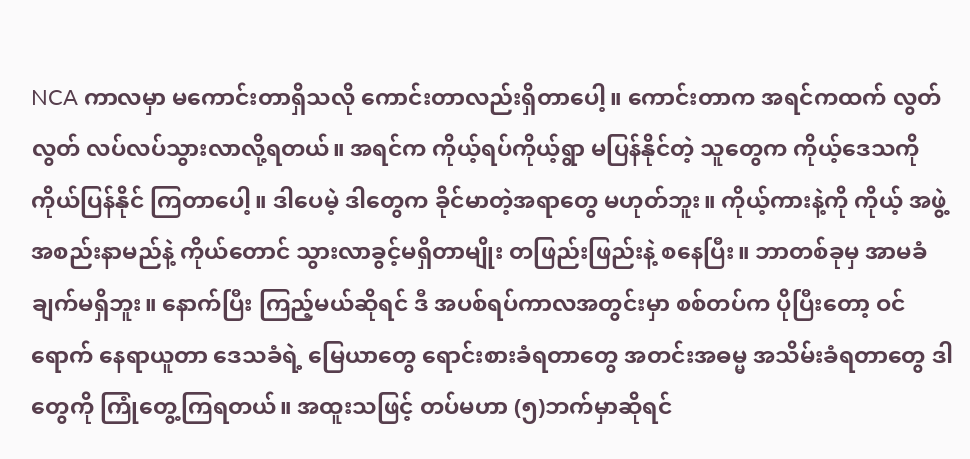NCA ကာလမှာ မကောင်းတာရှိသလို ကောင်းတာလည်းရှိတာပေါ့။ ကောင်းတာက အရင်ကထက် လွတ်လွတ် လပ်လပ်သွားလာလို့ရတယ်။ အရင်က ကိုယ့်ရပ်ကိုယ့်ရွာ မပြန်နိုင်တဲ့ သူတွေက ကိုယ့်ဒေသကို ကိုယ်ပြန်နိုင် ကြတာပေါ့။ ဒါပေမဲ့ ဒါတွေက ခိုင်မာတဲ့အရာတွေ မဟုတ်ဘူး။ ကိုယ့်ကားနဲ့ကို ကိုယ့် အဖွဲ့အစည်းနာမည်နဲ့ ကိုယ်တောင် သွားလာခွင့်မရှိတာမျိုး တဖြည်းဖြည်းနဲ့ စနေပြီး။ ဘာတစ်ခုမှ အာမခံချက်မရှိဘူး။ နောက်ပြီး ကြည့်မယ်ဆိုရင် ဒီ အပစ်ရပ်ကာလအတွင်းမှာ စစ်တပ်က ပိုပြီးတော့ ဝင်ရောက် နေရာယူတာ ဒေသခံရဲ့ မြေယာတွေ ရောင်းစားခံရတာတွေ အတင်းအဓမ္မ အသိမ်းခံရတာတွေ ဒါတွေကို ကြုံတွေ့ကြရတယ်။ အထူးသဖြင့် တပ်မဟာ (၅)ဘက်မှာဆိုရင်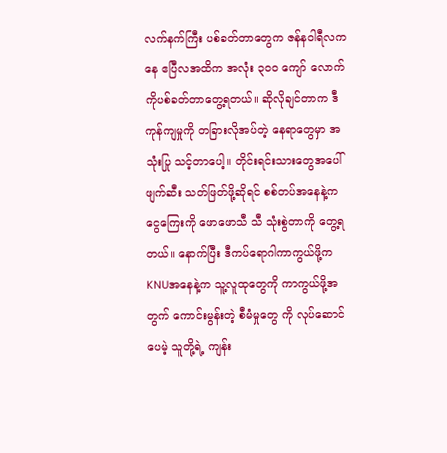လက်နက်ကြီး ပစ်ခတ်တာတွေက ဇန်နဝါရီလကနေ ဧပြီလအထိက အလုံး ၃၀၀ ကျော် လောက်ကိုပစ်ခတ်တာတွေ့ရတယ်။ ဆိုလိုချင်တာက ဒီကုန်ကျမှုကို တခြားလိုအပ်တဲ့ နေရာတွေမှာ အသုံးပြု သင့်တာပေါ့။ တိုင်းရင်းသားတွေအပေါ် ဖျက်ဆီး သတ်ဖြတ်ဖို့ဆိုရင် စစ်တပ်အနေနဲ့က ငွေကြေးကို ဖောဖောသီ သီ သုံးစွဲတာကို တွေ့ရတယ်။ နောက်ပြီး ဒီကပ်ရောဂါကာကွယ်ဖို့က KNUအနေနဲ့က သူ့လူထုတွေကို ကာကွယ်ဖို့အတွက် ကောင်းမွန်းတဲ့ စီမံမှုတွေ ကို လုပ်ဆောင်ပေမဲ့ သူတို့ရဲ့ ကျန်း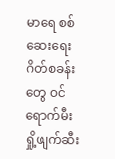မာရေ စစ်ဆေးရေး ဂိတ်စခန်းတွေ ဝင်ရောက်မီးရှို့ဖျက်ဆီး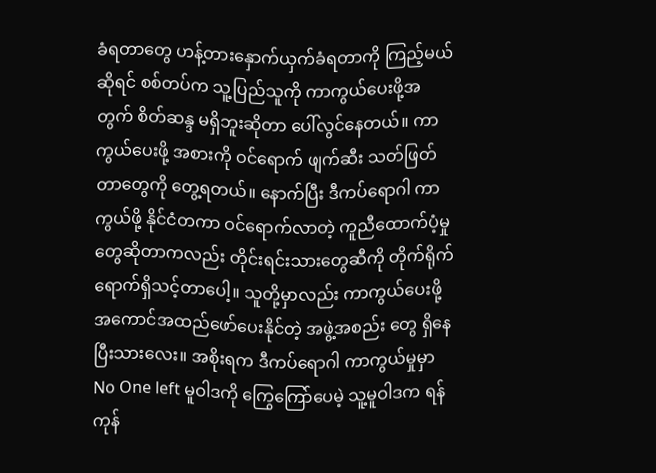ခံရတာတွေ ဟန့်တားနှောက်ယှက်ခံရတာကို ကြည့်မယ် ဆိုရင် စစ်တပ်က သူ့ပြည်သူကို ကာကွယ်ပေးဖို့အတွက် စိတ်ဆန္ဒ မရှိဘူးဆိုတာ ပေါ်လွင်နေတယ်။ ကာကွယ်ပေးဖို့ အစားကို ဝင်ရောက် ဖျက်ဆီး သတ်ဖြတ်တာတွေကို တွေ့ရတယ်။ နောက်ပြီး ဒီကပ်ရောဂါ ကာကွယ်ဖို့ နိုင်ငံတကာ ဝင်ရောက်လာတဲ့ ကူညီထောက်ပံ့မှုတွေဆိုတာကလည်း တိုင်းရင်းသားတွေဆီကို တိုက်ရိုက်ရောက်ရှိသင့်တာပေါ့။ သူတို့မှာလည်း ကာကွယ်ပေးဖို့ အကောင်အထည်ဖော်ပေးနိုင်တဲ့ အဖွဲ့အစည်း တွေ ရှိနေပြီးသားလေး။ အစိုးရက ဒီကပ်ရောဂါ ကာကွယ်မှုမှာ No One left မူဝါဒကို ကြွေကြော်ပေမဲ့ သူ့မူဝါဒက ရန်ကုန်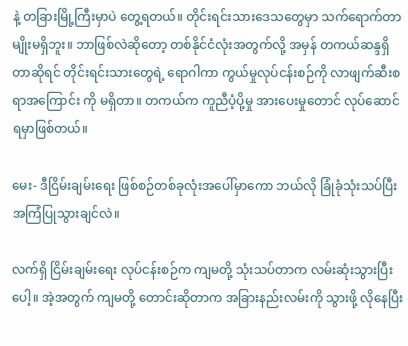နဲ့ တခြားမြို့ကြီးမှာပဲ တွေ့ရတယ်။ တိုင်းရင်းသားဒေသတွေမှာ သက်ရောက်တာမျိုးမရှိဘူး။ ဘာဖြစ်လဲဆိုတော့ တစ်နိုင်ငံလုံးအတွက်လို့ အမှန် တကယ်ဆန္ဒရှိတာဆိုရင် တိုင်းရင်းသားတွေရဲ့ ရောဂါကာ ကွယ်မှုလုပ်ငန်းစဉ်ကို လာဖျက်ဆီးစရာအကြောင်း ကို မရှိတာ။ တကယ်က ကူညီပံ့ပို့မှု အားပေးမှုတောင် လုပ်ဆောင်ရမှာဖြစ်တယ်။

မေး- ဒီငြိမ်းချမ်းရေး ဖြစ်စဉ်တစ်ခုလုံးအပေါ်မှာကော ဘယ်လို ခြုံခုံသုံးသပ်ပြီး အကြံပြုသွားချင်လဲ။

လက်ရှိ ငြိမ်းချမ်းရေး လုပ်ငန်းစဉ်က ကျမတို့ သုံးသပ်တာက လမ်းဆုံးသွားပြီးပေါ့။ အဲ့အတွက် ကျမတို့ တောင်းဆိုတာက အခြားနည်းလမ်းကို သွားဖို့ လိုနေပြီး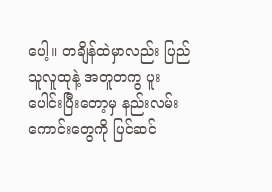ပေါ့။ တချိန်ထဲမှာလည်း ပြည်သူလူထုနဲ့ အတူတကွ ပူးပေါင်းပြီးတော့မှ နည်းလမ်းကောင်းတွေကို ပြင်ဆင်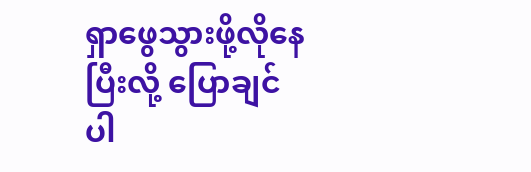ရှာဖွေသွားဖို့လိုနေပြီးလို့ ပြောချင်ပါ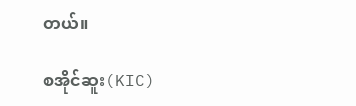တယ်။

စအိုင်ဆူး(KIC)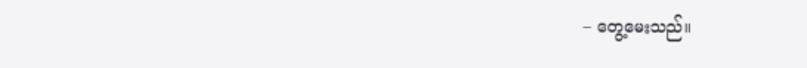– တွေ့မေးသည်။